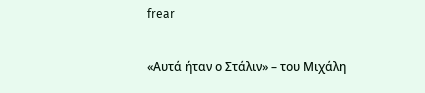frear

«Αυτά ήταν ο Στάλιν» – του Μιχάλη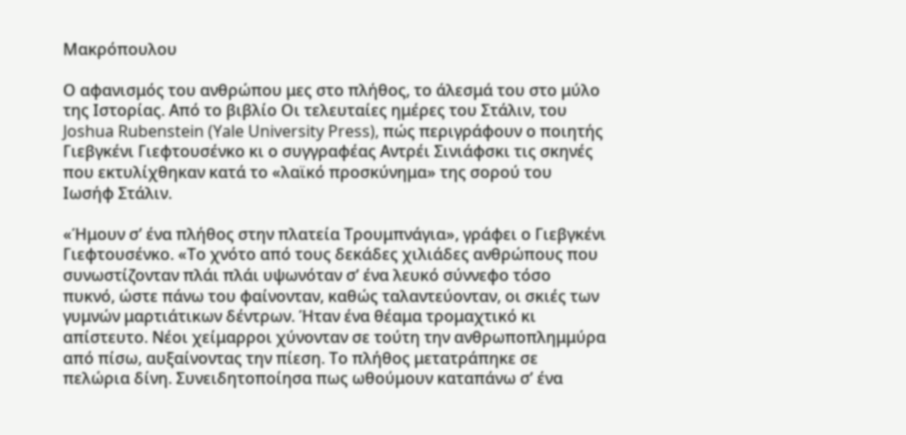Μακρόπουλου

Ο αφανισμός του ανθρώπου μες στο πλήθος, το άλεσμά του στο μύλο της Ιστορίας. Από το βιβλίο Οι τελευταίες ημέρες του Στάλιν, του Joshua Rubenstein (Yale University Press), πώς περιγράφουν ο ποιητής Γιεβγκένι Γιεφτουσένκο κι ο συγγραφέας Αντρέι Σινιάφσκι τις σκηνές που εκτυλίχθηκαν κατά το «λαϊκό προσκύνημα» της σορού του Ιωσήφ Στάλιν.

«Ήμουν σ’ ένα πλήθος στην πλατεία Τρουμπνάγια», γράφει ο Γιεβγκένι Γιεφτουσένκο. «Το χνότο από τους δεκάδες χιλιάδες ανθρώπους που συνωστίζονταν πλάι πλάι υψωνόταν σ’ ένα λευκό σύννεφο τόσο πυκνό, ώστε πάνω του φαίνονταν, καθώς ταλαντεύονταν, οι σκιές των γυμνών μαρτιάτικων δέντρων. Ήταν ένα θέαμα τρομαχτικό κι απίστευτο. Νέοι χείμαρροι χύνονταν σε τούτη την ανθρωποπλημμύρα από πίσω, αυξαίνοντας την πίεση. Το πλήθος μετατράπηκε σε πελώρια δίνη. Συνειδητοποίησα πως ωθούμουν καταπάνω σ’ ένα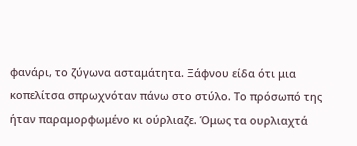φανάρι, το ζύγωνα ασταμάτητα. Ξάφνου είδα ότι μια κοπελίτσα σπρωχνόταν πάνω στο στύλο. Το πρόσωπό της ήταν παραμορφωμένο κι ούρλιαζε. Όμως τα ουρλιαχτά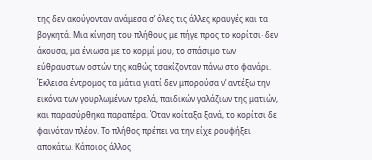της δεν ακούγονταν ανάμεσα σ’ όλες τις άλλες κραυγές και τα βογκητά. Μια κίνηση του πλήθους με πήγε προς το κορίτσι· δεν άκουσα, μα ένιωσα με το κορμί μου, το σπάσιμο των εύθραυστων οστών της καθώς τσακίζονταν πάνω στο φανάρι. Έκλεισα έντρομος τα μάτια γιατί δεν μπορούσα ν’ αντέξω την εικόνα των γουρλωμένων τρελά, παιδικών γαλάζιων της ματιών, και παρασύρθηκα παραπέρα. Όταν κοίταξα ξανά, το κορίτσι δε φαινόταν πλέον. Το πλήθος πρέπει να την είχε ρουφήξει αποκάτω. Κάποιος άλλος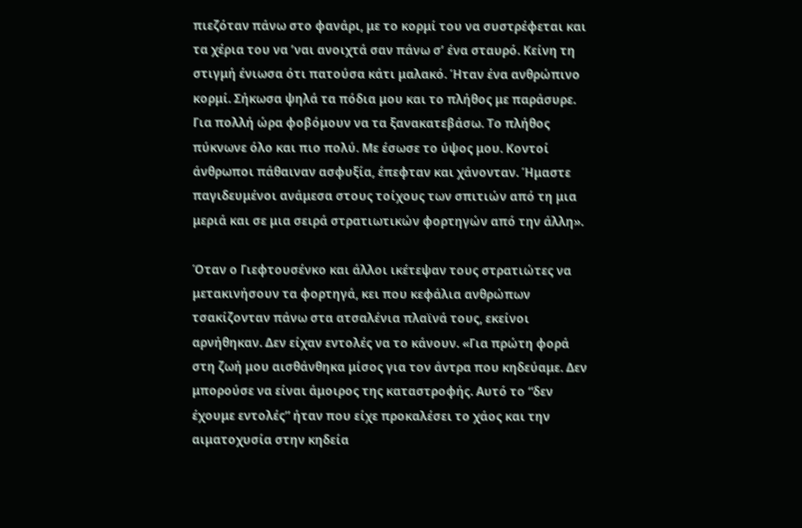πιεζόταν πάνω στο φανάρι, με το κορμί του να συστρέφεται και τα χέρια του να ’ναι ανοιχτά σαν πάνω σ’ ένα σταυρό. Κείνη τη στιγμή ένιωσα ότι πατούσα κάτι μαλακό. Ήταν ένα ανθρώπινο κορμί. Σήκωσα ψηλά τα πόδια μου και το πλήθος με παράσυρε. Για πολλή ώρα φοβόμουν να τα ξανακατεβάσω. Το πλήθος πύκνωνε όλο και πιο πολύ. Με έσωσε το ύψος μου. Κοντοί άνθρωποι πάθαιναν ασφυξία, έπεφταν και χάνονταν. Ήμαστε παγιδευμένοι ανάμεσα στους τοίχους των σπιτιών από τη μια μεριά και σε μια σειρά στρατιωτικών φορτηγών από την άλλη».

Όταν ο Γιεφτουσένκο και άλλοι ικέτεψαν τους στρατιώτες να μετακινήσουν τα φορτηγά, κει που κεφάλια ανθρώπων τσακίζονταν πάνω στα ατσαλένια πλαϊνά τους, εκείνοι αρνήθηκαν. Δεν είχαν εντολές να το κάνουν. «Για πρώτη φορά στη ζωή μου αισθάνθηκα μίσος για τον άντρα που κηδεύαμε. Δεν μπορούσε να είναι άμοιρος της καταστροφής. Αυτό το “δεν έχουμε εντολές” ήταν που είχε προκαλέσει το χάος και την αιματοχυσία στην κηδεία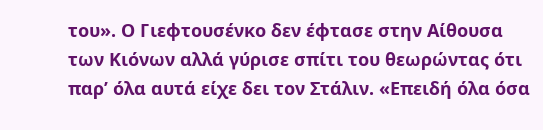του». Ο Γιεφτουσένκο δεν έφτασε στην Αίθουσα των Κιόνων αλλά γύρισε σπίτι του θεωρώντας ότι παρ’ όλα αυτά είχε δει τον Στάλιν. «Επειδή όλα όσα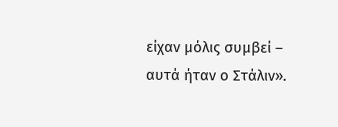είχαν μόλις συμβεί – αυτά ήταν ο Στάλιν».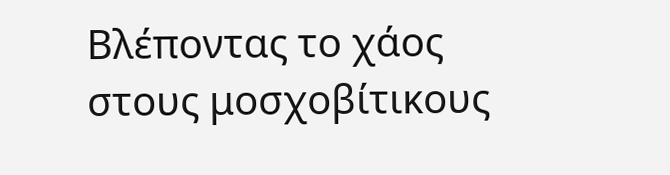Βλέποντας το χάος στους μοσχοβίτικους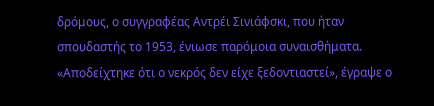δρόμους, ο συγγραφέας Αντρέι Σινιάφσκι, που ήταν σπουδαστής το 1953, ένιωσε παρόμοια συναισθήματα. «Αποδείχτηκε ότι ο νεκρός δεν είχε ξεδοντιαστεί», έγραψε ο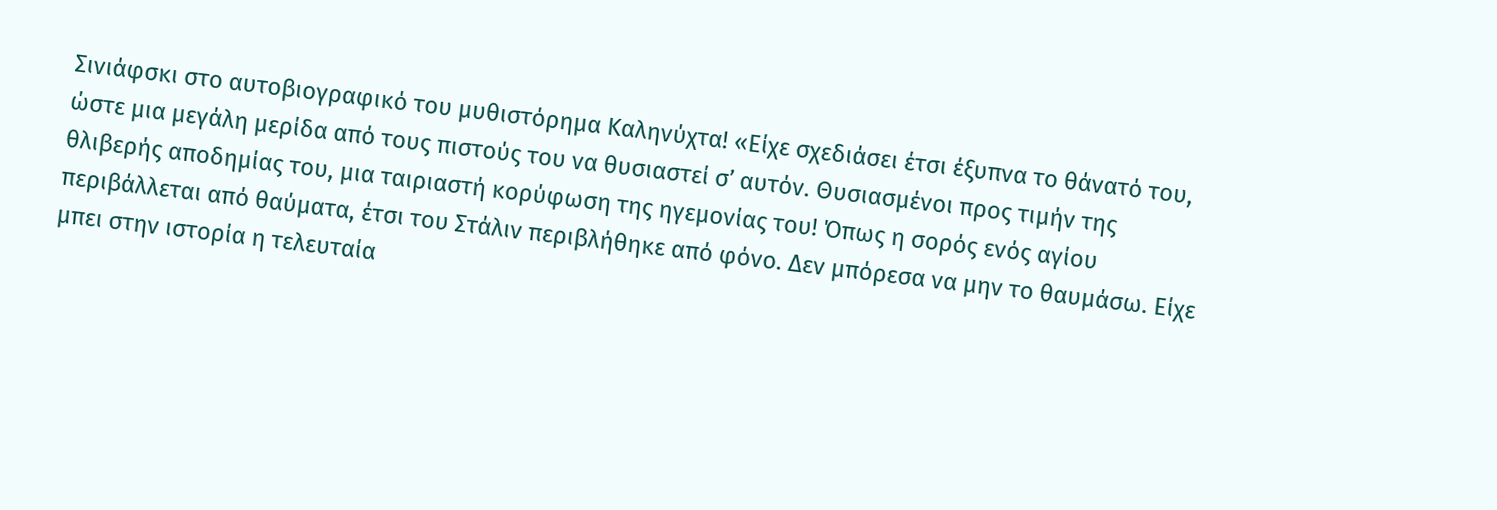Σινιάφσκι στο αυτοβιογραφικό του μυθιστόρημα Καληνύχτα! «Είχε σχεδιάσει έτσι έξυπνα το θάνατό του, ώστε μια μεγάλη μερίδα από τους πιστούς του να θυσιαστεί σ’ αυτόν. Θυσιασμένοι προς τιμήν της θλιβερής αποδημίας του, μια ταιριαστή κορύφωση της ηγεμονίας του! Όπως η σορός ενός αγίου περιβάλλεται από θαύματα, έτσι του Στάλιν περιβλήθηκε από φόνο. Δεν μπόρεσα να μην το θαυμάσω. Είχε μπει στην ιστορία η τελευταία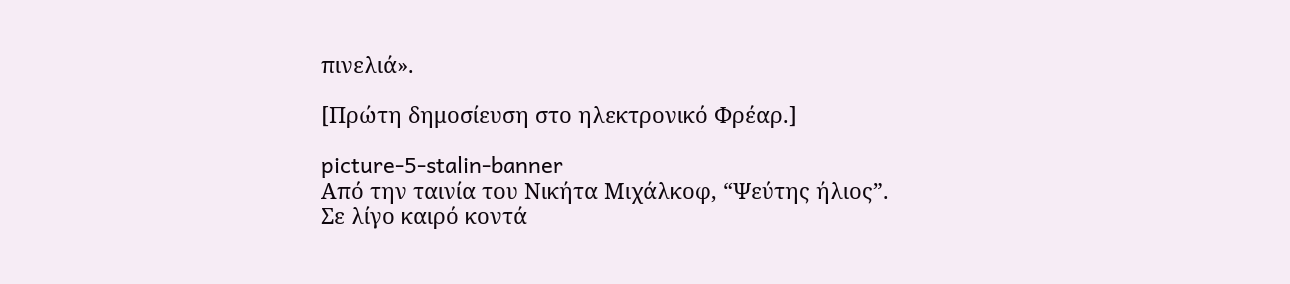πινελιά».

[Πρώτη δημοσίευση στο ηλεκτρονικό Φρέαρ.]

picture-5-stalin-banner
Από την ταινία του Νικήτα Μιχάλκοφ, “Ψεύτης ήλιος”.
Σε λίγο καιρό κοντά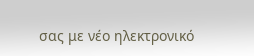σας με νέο ηλεκτρονικό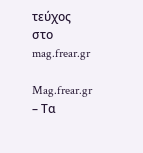τεύχος στο mag.frear.gr

Mag.frear.gr – Τα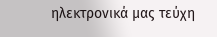ηλεκτρονικά μας τεύχη